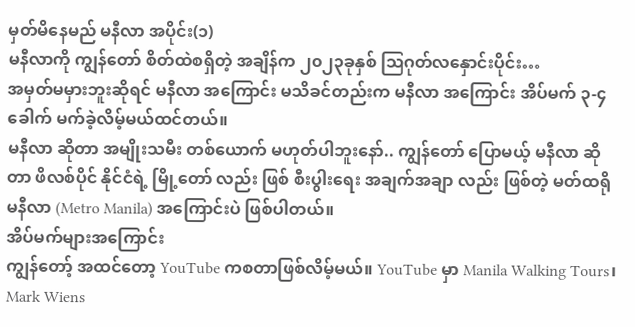မှတ်မိနေမည် မနီလာ အပိုင်း(၁)
မနီလာကို ကျွန်တော် စိတ်ထဲစရှိတဲ့ အချိန်က ၂၀၂၃ခုနှစ် ဩဂုတ်လနှောင်းပိုင်း…
အမှတ်မမှားဘူးဆိုရင် မနီလာ အကြောင်း မသိခင်တည်းက မနီလာ အကြောင်း အိပ်မက် ၃-၄ ခေါက် မက်ခဲ့လိမ့်မယ်ထင်တယ်။
မနီလာ ဆိုတာ အမျိုးသမီး တစ်ယောက် မဟုတ်ပါဘူးနော်.. ကျွန်တော် ပြောမယ့် မနီလာ ဆိုတာ ဖိလစ်ပိုင် နိုင်ငံရဲ့ မြို့တော် လည်း ဖြစ် စီးပွါးရေး အချက်အချာ လည်း ဖြစ်တဲ့ မတ်ထရို မနီလာ (Metro Manila) အကြောင်းပဲ ဖြစ်ပါတယ်။
အိပ်မက်များအကြောင်း
ကျွန်တော့် အထင်တော့ YouTube ကစတာဖြစ်လိမ့်မယ်။ YouTube မှာ Manila Walking Tours၊ Mark Wiens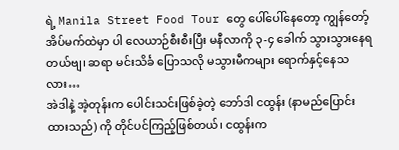ရဲ့ Manila Street Food Tour တွေ ပေါ်ပေါ်နေတော့ ကျွန်တော့် အိပ်မက်ထဲမှာ ပါ လေယာဉ်စီးစီးပြီး မနီလာကို ၃-၄ ခေါက် သွားသွားနေရတယ်ဗျ၊ ဆရာ မင်းသိင်္ခ ပြောသလို မသွားမီကများ ရောက်နှင့်နေသလား…
အဲဒါနဲ့ အဲ့တုန်းက ပေါင်းသင်းဖြစ်ခဲ့တဲ့ ဘော်ဒါ ငထွန်း (နာမည်ပြောင်းထားသည်) ကို တိုင်ပင်ကြည့်ဖြစ်တယ်၊ ငထွန်းက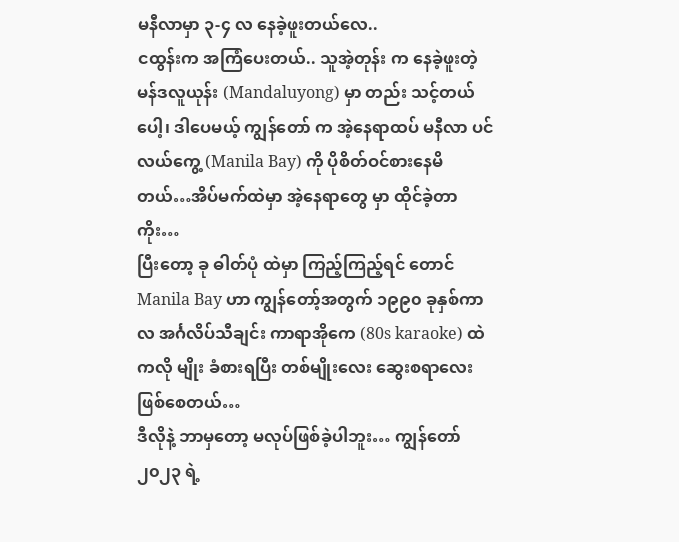မနီလာမှာ ၃-၄ လ နေခဲ့ဖူးတယ်လေ..
ငထွန်းက အကြံပေးတယ်.. သူအဲ့တုန်း က နေခဲ့ဖူးတဲ့ မန်ဒလူယုန်း (Mandaluyong) မှာ တည်း သင့်တယ် ပေါ့၊ ဒါပေမယ့် ကျွန်တော် က အဲ့နေရာထပ် မနီလာ ပင်လယ်ကွေ့ (Manila Bay) ကို ပိုစိတ်ဝင်စားနေမိတယ်…အိပ်မက်ထဲမှာ အဲ့နေရာတွေ မှာ ထိုင်ခဲ့တာကိုး…
ပြီးတော့ ခု ဓါတ်ပုံ ထဲမှာ ကြည့်ကြည့်ရင် တောင် Manila Bay ဟာ ကျွန်တော့်အတွက် ၁၉၉၀ ခုနှစ်ကာလ အင်္ဂလိပ်သီချင်း ကာရာအိုကေ (80s karaoke) ထဲကလို မျိုး ခံစားရပြီး တစ်မျိုးလေး ဆွေးစရာလေး ဖြစ်စေတယ်…
ဒီလိုနဲ့ ဘာမှတော့ မလုပ်ဖြစ်ခဲ့ပါဘူး… ကျွန်တော် ၂၀၂၃ ရဲ့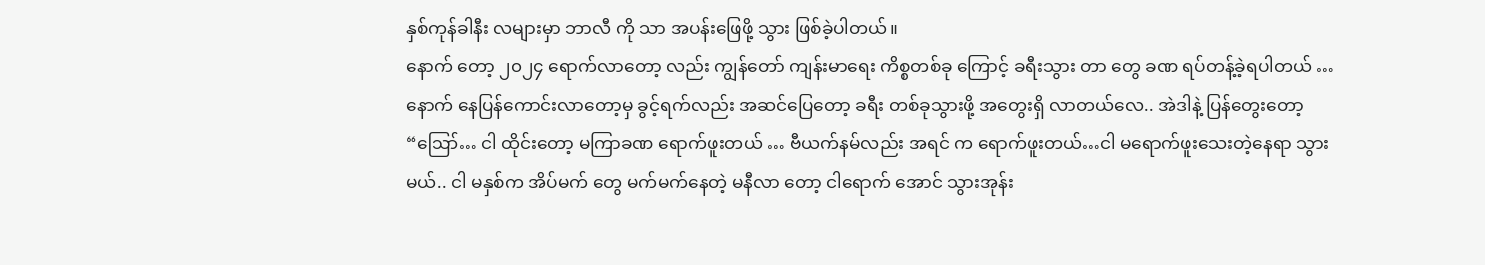နှစ်ကုန်ခါနီး လများမှာ ဘာလီ ကို သာ အပန်းဖြေဖို့ သွား ဖြစ်ခဲ့ပါတယ်။
နောက် တော့ ၂၀၂၄ ရောက်လာတော့ လည်း ကျွန်တော် ကျန်းမာရေး ကိစ္စတစ်ခု ကြောင့် ခရီးသွား တာ တွေ ခဏ ရပ်တန့်ခဲ့ရပါတယ် …
နောက် နေပြန်ကောင်းလာတော့မှ ခွင့်ရက်လည်း အဆင်ပြေတော့ ခရီး တစ်ခုသွားဖို့ အတွေးရှိ လာတယ်လေ.. အဲဒါနဲ့ ပြန်တွေးတော့ “ဪ… ငါ ထိုင်းတော့ မကြာခဏ ရောက်ဖူးတယ် … ဗီယက်နမ်လည်း အရင် က ရောက်ဖူးတယ်…ငါ မရောက်ဖူးသေးတဲ့နေရာ သွားမယ်.. ငါ မနှစ်က အိပ်မက် တွေ မက်မက်နေတဲ့ မနီလာ တော့ ငါရောက် အောင် သွားအုန်း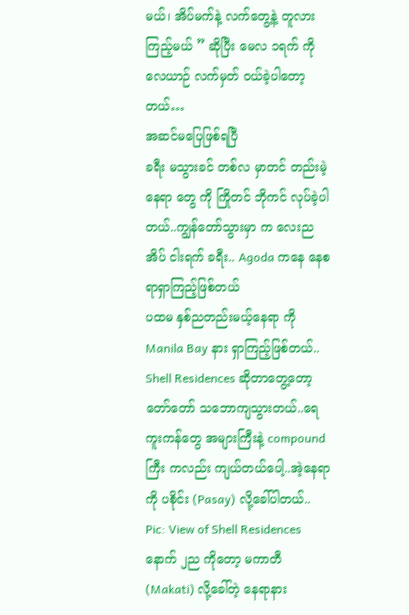မယ်၊ အိပ်မက်နဲ့ လက်တွေ့နဲ့ တူလား ကြည့်မယ် ” ဆိုပြီး မေလ ၁ရက် ကိုလေယာဉ် လက်မှတ် ၀ယ်ခဲ့ပါတော့တယ်…
အဆင်မပြေဖြစ်ရပြီ
ခရီး မသွားခင် တစ်လ မှာတင် တည်းမဲ့ နေရာ တွေ ကို ကြိုတင် ဘိုကင် လုပ်ခဲ့ပါတယ်..ကျွန်တော်သွားမှာ က လေးညအိပ် ငါးရက် ခရီး.. Agoda ကနေ နေစရာရှာကြည့်ဖြစ်တယ်
ပထမ နှစ်ညတည်းမယ့်နေရာ ကို Manila Bay နား ရှာကြည့်ဖြစ်တယ်.. Shell Residences ဆိုတာတွေ့တော့ တော်တော် သဘောကျသွားတယ်..ရေကူးကန်တွေ အများကြီးနဲ့ compound ကြီး ကလည်း ကျယ်တယ်ပေါ့..အဲ့နေရာကို ပစိုင်း (Pasay) လို့ခေါ်ပါတယ်..
Pic: View of Shell Residences
နောက် ၂ည ကိုတော့ မကာတီ (Makati) လို့ခေါ်တဲ့ နေရာနား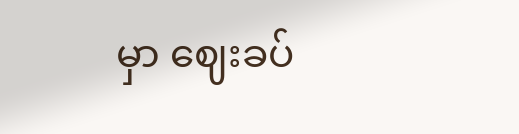မှာ ဈေးခပ်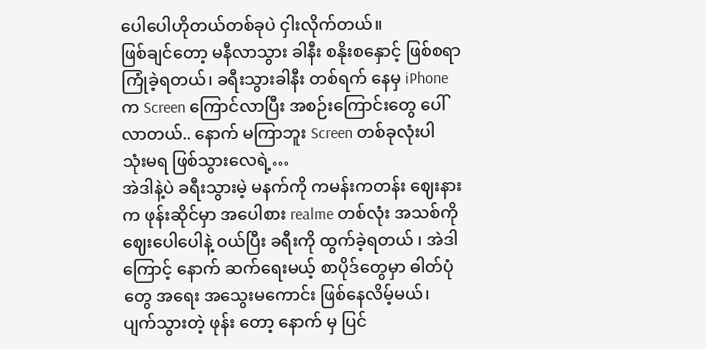ပေါပေါဟိုတယ်တစ်ခုပဲ ငှါးလိုက်တယ်။
ဖြစ်ချင်တော့ မနီလာသွား ခါနီး စနိုးစနှောင့် ဖြစ်စရာ ကြုံခဲ့ရတယ်၊ ခရီးသွားခါနီး တစ်ရက် နေမှ iPhone က Screen ကြောင်လာပြီး အစဉ်းကြောင်းတွေ ပေါ်လာတယ်.. နောက် မကြာဘူး Screen တစ်ခုလုံးပါ သုံးမရ ဖြစ်သွားလေရဲ့…
အဲဒါနဲ့ပဲ ခရီးသွားမဲ့ မနက်ကို ကမန်းကတန်း ဈေးနားက ဖုန်းဆိုင်မှာ အပေါစား realme တစ်လုံး အသစ်ကို ဈေးပေါပေါနဲ့ ဝယ်ပြီး ခရီးကို ထွက်ခဲ့ရတယ် ၊ အဲဒါကြောင့် နောက် ဆက်ရေးမယ့် စာပိုဒ်တွေမှာ ဓါတ်ပုံတွေ အရေး အသွေးမကောင်း ဖြစ်နေလိမ့်မယ်၊ ပျက်သွားတဲ့ ဖုန်း တော့ နောက် မှ ပြင်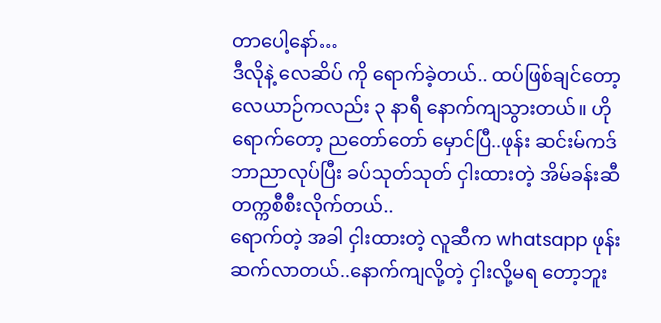တာပေါ့နော်…
ဒီလိုနဲ့ လေဆိပ် ကို ရောက်ခဲ့တယ်.. ထပ်ဖြစ်ချင်တော့ လေယာဉ်ကလည်း ၃ နာရီ နောက်ကျသွားတယ်။ ဟိုရောက်တော့ ညတော်တော် မှောင်ပြီ..ဖုန်း ဆင်းမ်ကဒ် ဘာညာလုပ်ပြီး ခပ်သုတ်သုတ် ငှါးထားတဲ့ အိမ်ခန်းဆီ တက္ကစီစီးလိုက်တယ်..
ရောက်တဲ့ အခါ ငှါးထားတဲ့ လူဆီက whatsapp ဖုန်းဆက်လာတယ်..နောက်ကျလို့တဲ့ ငှါးလို့မရ တော့ဘူး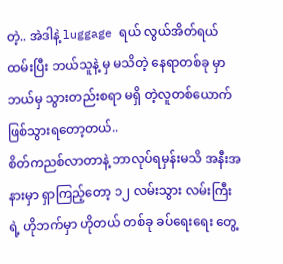တဲ့.. အဲဒါနဲ့ luggage ရယ် လွယ်အိတ်ရယ် ထမ်းပြီး ဘယ်သူနဲ့ မှ မသိတဲ့ နေရာတစ်ခု မှာ ဘယ်မှ သွားတည်းစရာ မရှိ တဲ့လူတစ်ယောက် ဖြစ်သွားရတော့တယ်..
စိတ်ကညစ်လာတာနဲ့ ဘာလုပ်ရမှန်းမသိ အနီးအနားမှာ ရှာကြည့်တော့ ၁၂ လမ်းသွား လမ်းကြီးရဲ့ ဟိုဘက်မှာ ဟိုတယ် တစ်ခု ခပ်ရေးရေး တွေ့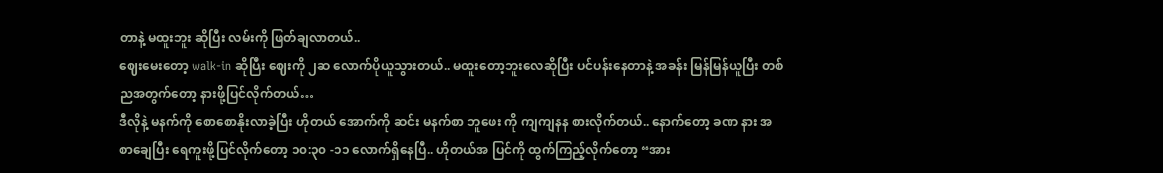တာနဲ့ မထူးဘူး ဆိုပြီး လမ်းကို ဖြတ်ချလာတယ်..
ဈေးမေးတော့ walk-in ဆိုပြီး ဈေးကို ၂ဆ လောက်ပိုယူသွားတယ်.. မထူးတော့ဘူးလေဆိုပြီး ပင်ပန်းနေတာနဲ့ အခန်း မြန်မြန်ယူပြီး တစ်ညအတွက်တော့ နားဖို့ပြင်လိုက်တယ်…
ဒီလိုနဲ့ မနက်ကို စောစောနိုးလာခဲ့ပြီး ဟိုတယ် အောက်ကို ဆင်း မနက်စာ ဘူဖေး ကို ကျကျနန စားလိုက်တယ်.. နောက်တော့ ခဏ နား အစာချေပြီး ရေကူးဖို့ပြင်လိုက်တော့ ၁၀:၃၀ -၁၁ လောက်ရှိနေပြီ.. ဟိုတယ်အ ပြင်ကို ထွက်ကြည့်လိုက်တော့ “အား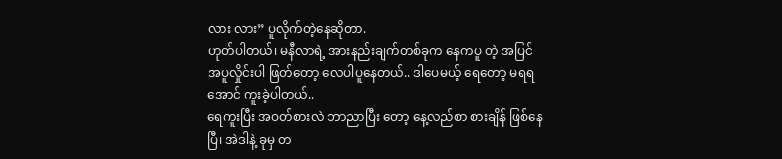လား လား” ပူလိုက်တဲ့နေဆိုတာ.
ဟုတ်ပါတယ်၊ မနီလာရဲ့ အားနည်းချက်တစ်ခုက နေကပူ တဲ့ အပြင် အပူလှိုင်းပါ ဖြတ်တော့ လေပါပူနေတယ်.. ဒါပေမယ့် ရေတော့ မရရအောင် ကူးခဲ့ပါတယ်..
ရေကူးပြီး အဝတ်စားလဲ ဘာညာပြီး တော့ နေ့လည်စာ စားချိန် ဖြစ်နေပြီ၊ အဲဒါနဲ့ ခုမှ တ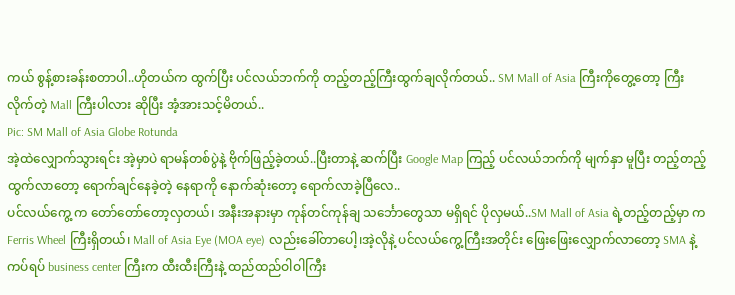ကယ် စွန့်စားခန်းစတာပါ..ဟိုတယ်က ထွက်ပြီး ပင်လယ်ဘက်ကို တည့်တည့်ကြီးထွက်ချလိုက်တယ်.. SM Mall of Asia ကြီးကိုတွေ့တော့ ကြီးလိုက်တဲ့ Mall ကြီးပါလား ဆိုပြီး အံ့အားသင့်မိတယ်..
Pic: SM Mall of Asia Globe Rotunda
အဲ့ထဲလျှောက်သွားရင်း အဲ့မှာပဲ ရာမန်တစ်ပွဲနဲ့ ဗိုက်ဖြည့်ခဲ့တယ်..ပြီးတာနဲ့ ဆက်ပြီး Google Map ကြည့် ပင်လယ်ဘက်ကို မျက်နှာ မူပြီး တည့်တည့်ထွက်လာတော့ ရောက်ချင်နေခဲ့တဲ့ နေရာကို နောက်ဆုံးတော့ ရောက်လာခဲ့ပြီလေ..
ပင်လယ်ကွေ့ က တော်တော်တော့လှတယ်၊ အနီးအနားမှာ ကုန်တင်ကုန်ချ သင်္ဘောတွေသာ မရှိရင် ပိုလှမယ်..SM Mall of Asia ရဲ့တည့်တည့်မှာ က Ferris Wheel ကြီးရှိတယ်၊ Mall of Asia Eye (MOA eye) လည်းခေါ်တာပေါ့၊အဲ့လိုနဲ့ ပင်လယ်ကွေ့ကြီးအတိုင်း ဖြေးဖြေးလျှောက်လာတော့ SMA နဲ့ ကပ်ရပ် business center ကြီးက ထီးထီးကြီးနဲ့ ထည်ထည်ဝါဝါကြီး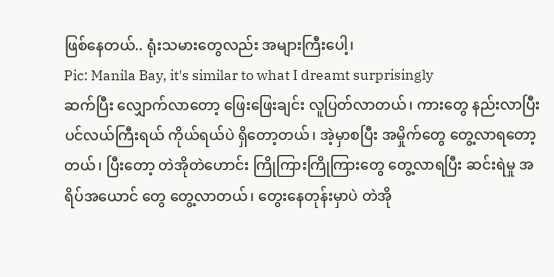ဖြစ်နေတယ်.. ရုံးသမားတွေလည်း အများကြီးပေါ့၊
Pic: Manila Bay, it's similar to what I dreamt surprisingly
ဆက်ပြီး လျှောက်လာတော့ ဖြေးဖြေးချင်း လူပြတ်လာတယ်၊ ကားတွေ နည်းလာပြီး ပင်လယ်ကြီးရယ် ကိုယ်ရယ်ပဲ ရှိတော့တယ်၊ အဲ့မှာစပြီး အမှိုက်တွေ တွေ့လာရတော့တယ်၊ ပြီးတော့ တဲအိုတဲဟောင်း ကြိုကြားကြိုကြားတွေ တွေ့လာရပြီး ဆင်းရဲမှု အရိပ်အယောင် တွေ တွေ့လာတယ်၊ တွေးနေတုန်းမှာပဲ တဲအို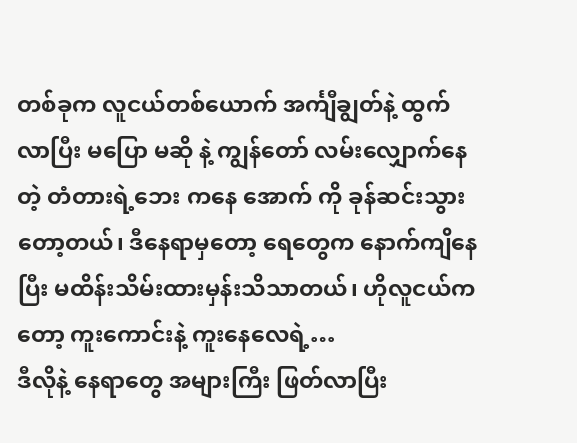တစ်ခုက လူငယ်တစ်ယောက် အင်္ကျီချွတ်နဲ့ ထွက်လာပြီး မပြော မဆို နဲ့ ကျွန်တော် လမ်းလျှောက်နေတဲ့ တံတားရဲ့ဘေး ကနေ အောက် ကို ခုန်ဆင်းသွားတော့တယ်၊ ဒီနေရာမှတော့ ရေတွေက နောက်ကျိနေပြီး မထိန်းသိမ်းထားမှန်းသိသာတယ်၊ ဟိုလူငယ်ကတော့ ကူးကောင်းနဲ့ ကူးနေလေရဲ့…
ဒီလိုနဲ့ နေရာတွေ အများကြီး ဖြတ်လာပြီး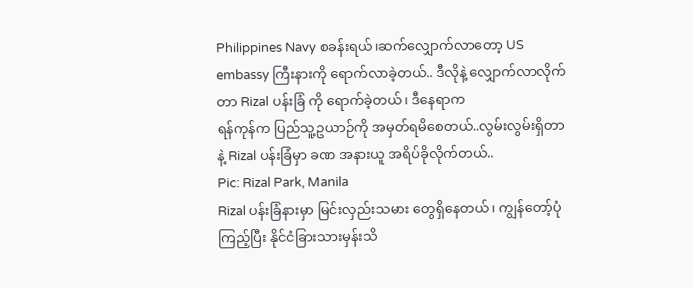Philippines Navy စခန်းရယ်၊ဆက်လျှောက်လာတော့ US embassy ကြီးနားကို ရောက်လာခဲ့တယ်.. ဒီလိုနဲ့ လျှောက်လာလိုက်တာ Rizal ပန်းခြံ ကို ရောက်ခဲ့တယ်၊ ဒီနေရာက
ရန်ကုန်က ပြည်သူ့ဥယာဉ်ကို အမှတ်ရမိစေတယ်..လွမ်းလွမ်းရှိတာနဲ့ Rizal ပန်းခြံမှာ ခဏ အနားယူ အရိပ်ခိုလိုက်တယ်..
Pic: Rizal Park, Manila
Rizal ပန်းခြံနားမှာ မြင်းလှည်းသမား တွေရှိနေတယ်၊ ကျွန်တော့်ပုံကြည့်ပြီး နိုင်ငံခြားသားမှန်းသိ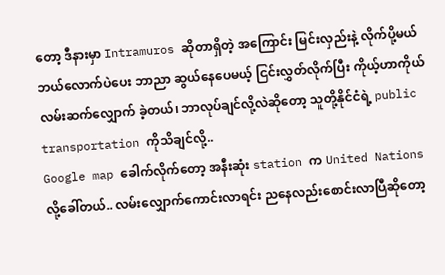တော့ ဒီနားမှာ Intramuros ဆိုတာရှိတဲ့ အကြောင်း မြင်းလှည်းနဲ့ လိုက်ပို့မယ် ဘယ်လောက်ပဲပေး ဘာညာ ဆွယ်နေပေမယ့် ငြင်းလွှတ်လိုက်ပြီး ကိုယ့်ဟာကိုယ် လမ်းဆက်လျှောက် ခဲ့တယ်၊ ဘာလုပ်ချင်လို့လဲဆိုတော့ သူတို့နိုင်ငံရဲ့ public transportation ကိုသိချင်လို့..
Google map ခေါက်လိုက်တော့ အနီးဆုံး station က United Nations လို့ခေါ်တယ်.. လမ်းလျှောက်ကောင်းလာရင်း ညနေလည်းစောင်းလာပြီဆိုတော့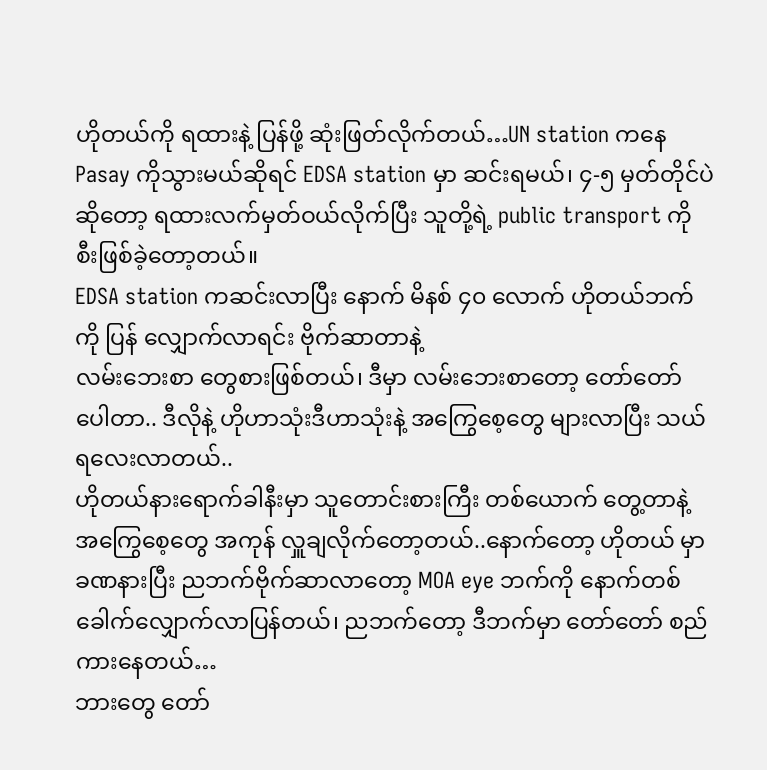ဟိုတယ်ကို ရထားနဲ့ ပြန်ဖို့ ဆုံးဖြတ်လိုက်တယ်…UN station ကနေ Pasay ကိုသွားမယ်ဆိုရင် EDSA station မှာ ဆင်းရမယ်၊ ၄-၅ မှတ်တိုင်ပဲ ဆိုတော့ ရထားလက်မှတ်ဝယ်လိုက်ပြီး သူတို့ရဲ့ public transport ကို စီးဖြစ်ခဲ့တော့တယ်။
EDSA station ကဆင်းလာပြီး နောက် မိနစ် ၄၀ လောက် ဟိုတယ်ဘက်ကို ပြန် လျှောက်လာရင်း ဗိုက်ဆာတာနဲ့
လမ်းဘေးစာ တွေစားဖြစ်တယ်၊ ဒီမှာ လမ်းဘေးစာတော့ တော်တော် ပေါတာ.. ဒီလိုနဲ့ ဟိုဟာသုံးဒီဟာသုံးနဲ့ အကြွေစေ့တွေ များလာပြီး သယ်ရလေးလာတယ်..
ဟိုတယ်နားရောက်ခါနီးမှာ သူတောင်းစားကြီး တစ်ယောက် တွေ့တာနဲ့ အကြွေစေ့တွေ အကုန် လှူချလိုက်တော့တယ်..နောက်တော့ ဟိုတယ် မှာ ခဏနားပြီး ညဘက်ဗိုက်ဆာလာတော့ MOA eye ဘက်ကို နောက်တစ်ခေါက်လျှောက်လာပြန်တယ်၊ ညဘက်တော့ ဒီဘက်မှာ တော်တော် စည်ကားနေတယ်…
ဘားတွေ တော်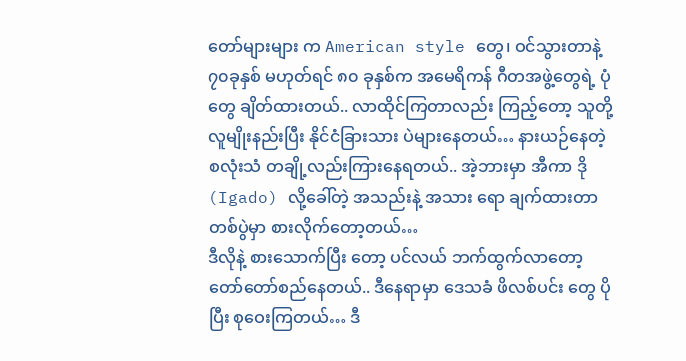တော်များများ က American style တွေ၊ ဝင်သွားတာနဲ့ ၇၀ခုနှစ် မဟုတ်ရင် ၈၀ ခုနှစ်က အမေရိကန် ဂီတအဖွဲ့တွေရဲ့ ပုံတွေ ချိတ်ထားတယ်.. လာထိုင်ကြတာလည်း ကြည့်တော့ သူတို့ လူမျိုးနည်းပြီး နိုင်ငံခြားသား ပဲများနေတယ်… နားယဉ်နေတဲ့ စလုံးသံ တချို့လည်းကြားနေရတယ်.. အဲ့ဘားမှာ အီကာ ဒို (Igado) လို့ခေါ်တဲ့ အသည်းနဲ့ အသား ရော ချက်ထားတာ တစ်ပွဲမှာ စားလိုက်တော့တယ်…
ဒီလိုနဲ့ စားသောက်ပြီး တော့ ပင်လယ် ဘက်ထွက်လာတော့ တော်တော်စည်နေတယ်.. ဒီနေရာမှာ ဒေသခံ ဖိလစ်ပင်း တွေ ပိုပြီး စုဝေးကြတယ်… ဒီ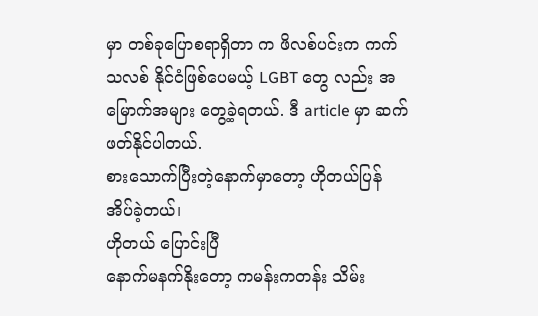မှာ တစ်ခုပြောစရာရှိတာ က ဖိလစ်ပင်းက ကက်သလစ် နိုင်ငံဖြစ်ပေမယ့် LGBT တွေ လည်း အမြောက်အများ တွေ့ခဲ့ရတယ်. ဒီ article မှာ ဆက် ဖတ်နိုင်ပါတယ်.
စားသောက်ပြီးတဲ့နောက်မှာတော့ ဟိုတယ်ပြန် အိပ်ခဲ့တယ်၊
ဟိုတယ် ပြောင်းပြီ
နောက်မနက်နိုးတော့ ကမန်းကတန်း သိမ်း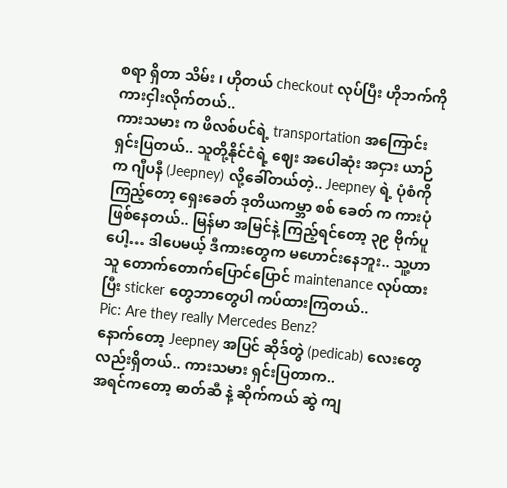စရာ ရှိတာ သိမ်း ၊ ဟိုတယ် checkout လုပ်ပြီး ဟိုဘက်ကို ကားငှါးလိုက်တယ်..
ကားသမား က ဖိလစ်ပင်ရဲ့ transportation အကြောင်းရှင်းပြတယ်.. သူတို့နိုင်ငံရဲ့ ဈေး အပေါဆုံး အငှား ယာဉ်က ဂျီပနီ (Jeepney) လို့ခေါ်တယ်တဲ့.. Jeepney ရဲ့ ပုံစံကို ကြည့်တော့ ရှေးခေတ် ဒုတိယကမ္ဘာ စစ် ခေတ် က ကားပုံဖြစ်နေတယ်.. မြန်မာ အမြင်နဲ့ ကြည့်ရင်တော့ ၃၉ ဗိုက်ပူ ပေါ့… ဒါပေမယ့် ဒီကားတွေက မဟောင်းနေဘူး.. သူ့ဟာသူ တောက်တောက်ပြောင်ပြောင် maintenance လုပ်ထားပြီး sticker တွေဘာတွေပါ ကပ်ထားကြတယ်..
Pic: Are they really Mercedes Benz?
နောက်တော့ Jeepney အပြင် ဆိုဒ်တွဲ (pedicab) လေးတွေလည်းရှိတယ်.. ကားသမား ရှင်းပြတာက..
အရင်ကတော့ ဓာတ်ဆီ နဲ့ ဆိုက်ကယ် ဆွဲ ကျ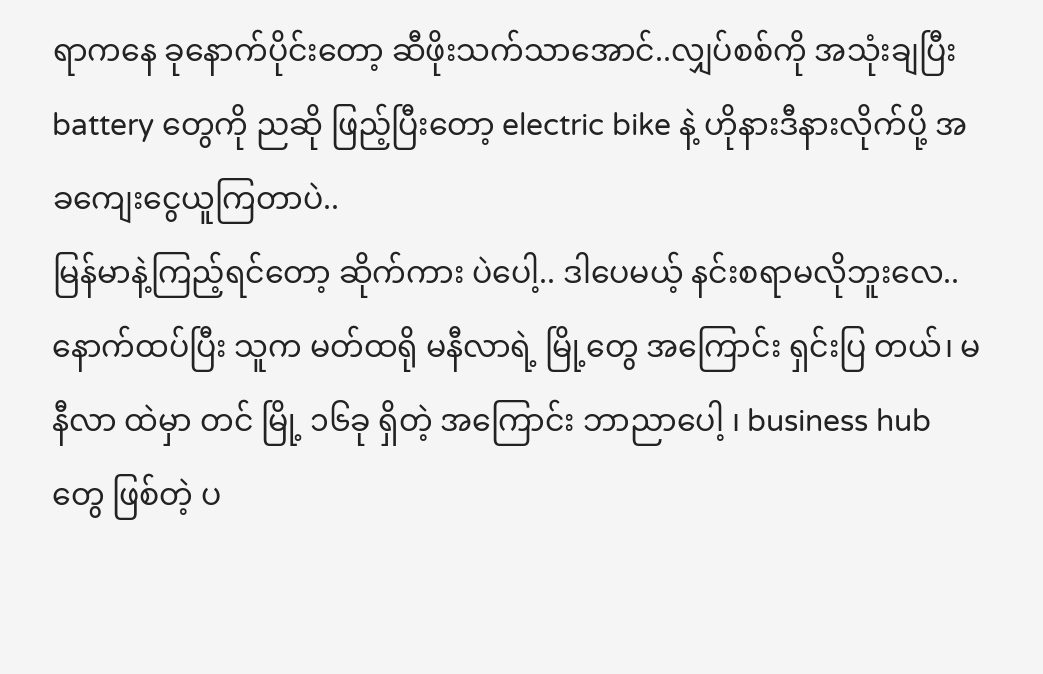ရာကနေ ခုနောက်ပိုင်းတော့ ဆီဖိုးသက်သာအောင်..လျှပ်စစ်ကို အသုံးချပြီး battery တွေကို ညဆို ဖြည့်ပြီးတော့ electric bike နဲ့ ဟိုနားဒီနားလိုက်ပို့ အခကျေးငွေယူကြတာပဲ..
မြန်မာနဲ့ကြည့်ရင်တော့ ဆိုက်ကား ပဲပေါ့.. ဒါပေမယ့် နင်းစရာမလိုဘူးလေ..
နောက်ထပ်ပြီး သူက မတ်ထရို မနီလာရဲ့ မြို့တွေ အကြောင်း ရှင်းပြ တယ်၊ မနီလာ ထဲမှာ တင် မြို့ ၁၆ခု ရှိတဲ့ အကြောင်း ဘာညာပေါ့ ၊ business hub တွေ ဖြစ်တဲ့ ပ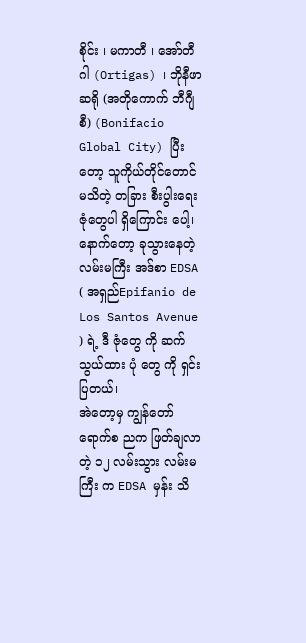စိုင်း ၊ မကာတီ ၊ အော်တီဂါ (Ortigas) ၊ ဘိုနီဖာဆရို (အတိုကောက် ဘီဂျီစီ) (Bonifacio Global City) ပြီးတော့ သူကိုယ်တိုင်တောင် မသိတဲ့ တခြား စီးပွါးရေး ဇုံတွေပါ ရှိကြောင်း ပေါ့၊ နောက်တော့ ခုသွားနေတဲ့ လမ်းမကြီး အဒ်စာ EDSA ( အရှည်Epifanio de Los Santos Avenue ) ရဲ့ ဒီ ဇုံတွေ ကို ဆက် သွယ်ထား ပုံ တွေ ကို ရှင်းပြတယ်၊
အဲတော့မှ ကျွန်တော် ရောက်စ ညက ဖြတ်ချလာတဲ့ ၁၂ လမ်းသွား လမ်းမကြီး က EDSA မှန်း သိ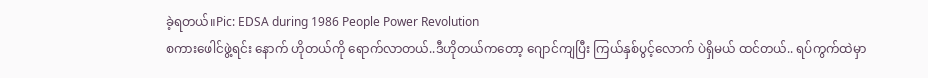ခဲ့ရတယ်။Pic: EDSA during 1986 People Power Revolution
စကားဖေါင်ဖွဲ့ရင်း နောက် ဟိုတယ်ကို ရောက်လာတယ်..ဒီဟိုတယ်ကတော့ ဂျောင်ကျပြီး ကြယ်နှစ်ပွင့်လောက် ပဲရှိမယ် ထင်တယ်.. ရပ်ကွက်ထဲမှာ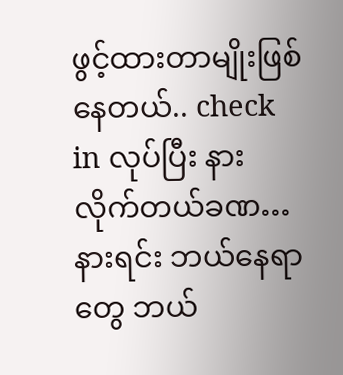ဖွင့်ထားတာမျိုးဖြစ်နေတယ်.. check in လုပ်ပြီး နားလိုက်တယ်ခဏ…
နားရင်း ဘယ်နေရာတွေ ဘယ်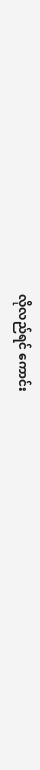လိုလည်ရင် ကောင်း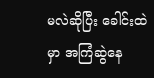မလဲဆိုပြီး ခေါင်းထဲမှာ အကြံဆွဲနေ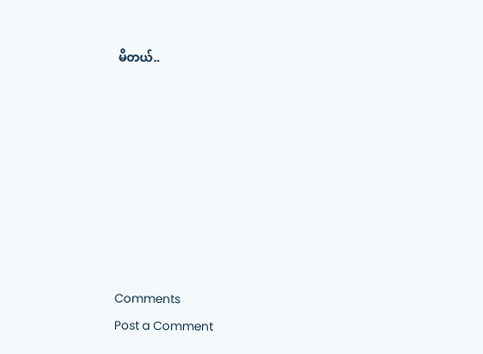မိတယ်..








Comments
Post a Comment